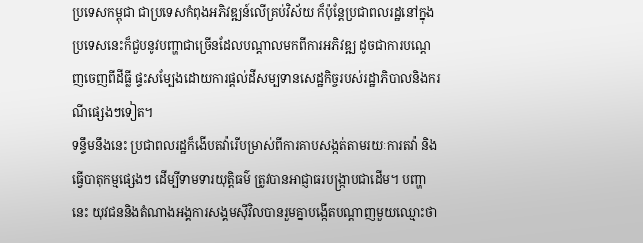ប្រទេសកម្ពុជា ជាប្រទេសកំពុងអភិវឌ្ឍន៍លើគ្រប់វិស័យ ក៏ប៉ុន្តែប្រជាពលរដ្ឋនៅក្នុងប្រទេសនេះក៏ជួបនូវបញ្ហាជាច្រើនដែលបណ្ដាលមកពីការអភិវឌ្ឍ ដូចជាការបណ្ដេញចេញពីដីធ្លី ផ្ទះសម្បែងដោយការផ្ដល់ដីសម្បទានសេដ្ឋកិច្ចរបស់រដ្ឋាភិបាលនិងករណីផ្សេងៗទៀត។
ទន្ទឹមនឹងនេះ ប្រជាពលរដ្ឋក៏ងើបតវ៉ារើបម្រាស់ពីការគាបសង្កត់តាមរយៈការតវ៉ា និងធ្វើបាតុកម្មផ្សេងៗ ដើម្បីទាមទារយុត្តិធម៌ ត្រូវបានអាជ្ញាធរបង្ក្រាបជាដើម។ បញ្ហានេះ យុវជននិងតំណាងអង្គការសង្គមស៊ីវិលបានរួមគ្នាបង្កើតបណ្ដាញមួយឈ្មោះថា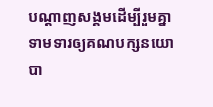បណ្ដាញសង្គមដើម្បីរួមគ្នាទាមទារឲ្យគណបក្សនយោបា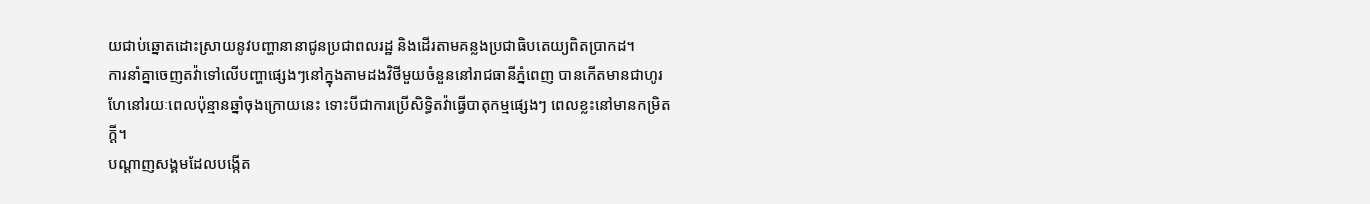យជាប់ឆ្នោតដោះស្រាយនូវបញ្ហានានាជូនប្រជាពលរដ្ឋ និងដើរតាមគន្លងប្រជាធិបតេយ្យពិតប្រាកដ។
ការនាំគ្នាចេញតវ៉ាទៅលើបញ្ហាផ្សេងៗនៅក្នុងតាមដងវិថីមួយចំនួននៅរាជធានីភ្នំពេញ បានកើតមានជាហូរហែនៅរយៈពេលប៉ុន្មានឆ្នាំចុងក្រោយនេះ ទោះបីជាការប្រើសិទ្ធិតវ៉ាធ្វើបាតុកម្មផ្សេងៗ ពេលខ្លះនៅមានកម្រិតក្ដី។
បណ្ដាញសង្គមដែលបង្កើត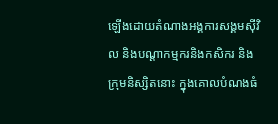ឡើងដោយតំណាងអង្គការសង្គមស៊ីវិល និងបណ្ដាកម្មករនិងកសិករ និងក្រុមនិស្សិតនោះ ក្នុងគោលបំណងធំ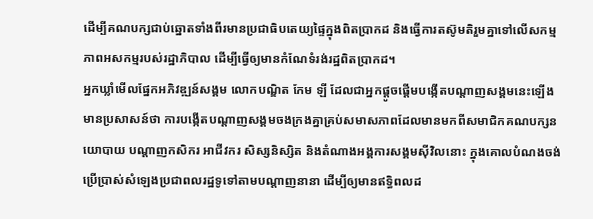ដើម្បីគណបក្សជាប់ឆ្នោតទាំងពីរមានប្រជាធិបតេយ្យផ្ទៃក្នុងពិតប្រាកដ និងធ្វើការតស៊ូមតិរួមគ្នាទៅលើសកម្មភាពអសកម្មរបស់រដ្ឋាភិបាល ដើម្បីធ្វើឲ្យមានកំណែទំរង់រដ្ឋពិតប្រាកដ។
អ្នកឃ្លាំមើលផ្នែកអភិវឌ្ឍន៍សង្គម លោកបណ្ឌិត កែម ឡី ដែលជាអ្នកផ្ដូចផ្ដើមបង្កើតបណ្ដាញសង្គមនេះឡើងមានប្រសាសន៍ថា ការបង្កើតបណ្ដាញសង្គមចងក្រងគ្នាគ្រប់សមាសភាពដែលមានមកពីសមាជិកគណបក្សនយោបាយ បណ្ដាញកសិករ អាជីវករ សិស្សនិស្សិត និងតំណាងអង្គការសង្គមស៊ីវិលនោះ ក្នុងគោលបំណងចង់ប្រើប្រាស់សំឡេងប្រជាពលរដ្ឋទូទៅតាមបណ្ដាញនានា ដើម្បីឲ្យមានឥទ្ធិពលដ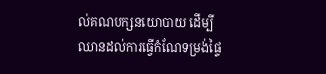ល់គណបក្សនយោបាយ ដើម្បីឈានដល់ការធ្វើកំណែទម្រង់ផ្ទៃ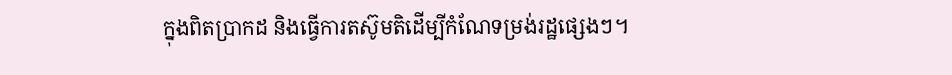ក្នុងពិតប្រាកដ និងធ្វើការតស៊ូមតិដើម្បីកំណែទម្រង់រដ្ឋផ្សេងៗ។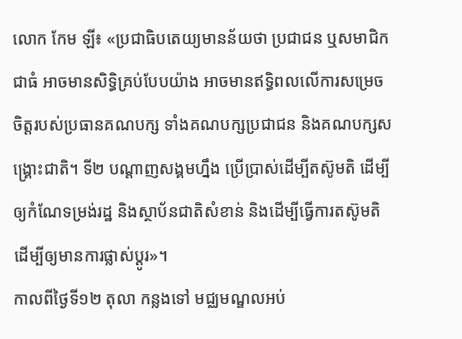លោក កែម ឡី៖ «ប្រជាធិបតេយ្យមានន័យថា ប្រជាជន ឬសមាជិកជាធំ អាចមានសិទ្ធិគ្រប់បែបយ៉ាង អាចមានឥទ្ធិពលលើការសម្រេចចិត្តរបស់ប្រធានគណបក្ស ទាំងគណបក្សប្រជាជន និងគណបក្សសង្រ្គោះជាតិ។ ទី២ បណ្ដាញសង្គមហ្នឹង ប្រើប្រាស់ដើម្បីតស៊ូមតិ ដើម្បីឲ្យកំណែទម្រង់រដ្ឋ និងស្ថាប័នជាតិសំខាន់ និងដើម្បីធ្វើការតស៊ូមតិ ដើម្បីឲ្យមានការផ្លាស់ប្ដូរ»។
កាលពីថ្ងៃទី១២ តុលា កន្លងទៅ មជ្ឈមណ្ឌលអប់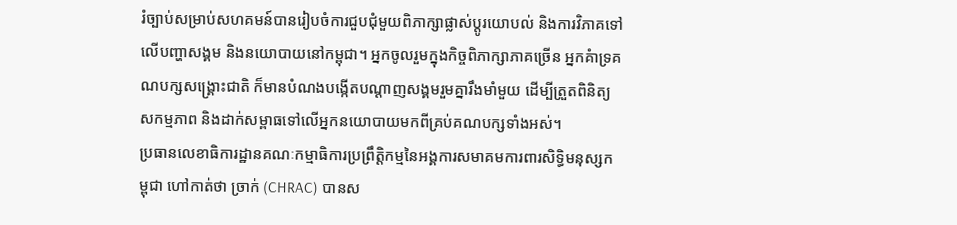រំច្បាប់សម្រាប់សហគមន៍បានរៀបចំការជួបជុំមួយពិភាក្សាផ្លាស់ប្តូរយោបល់ និងការវិភាគទៅលើបញ្ហាសង្គម និងនយោបាយនៅកម្ពុជា។ អ្នកចូលរួមក្នុងកិច្ចពិភាក្សាភាគច្រើន អ្នកគំាទ្រគណបក្សសង្រ្គោះជាតិ ក៏មានបំណងបង្កើតបណ្តាញសង្គមរួមគ្នារឹងមាំមួយ ដើម្បីត្រួតពិនិត្យសកម្មភាព និងដាក់សម្ពាធទៅលើអ្នកនយោបាយមកពីគ្រប់គណបក្សទាំងអស់។
ប្រធានលេខាធិការដ្ឋានគណៈកម្មាធិការប្រព្រឹត្តិកម្មនៃអង្គការសមាគមការពារសិទ្ធិមនុស្សកម្ពុជា ហៅកាត់ថា ច្រាក់ (CHRAC) បានស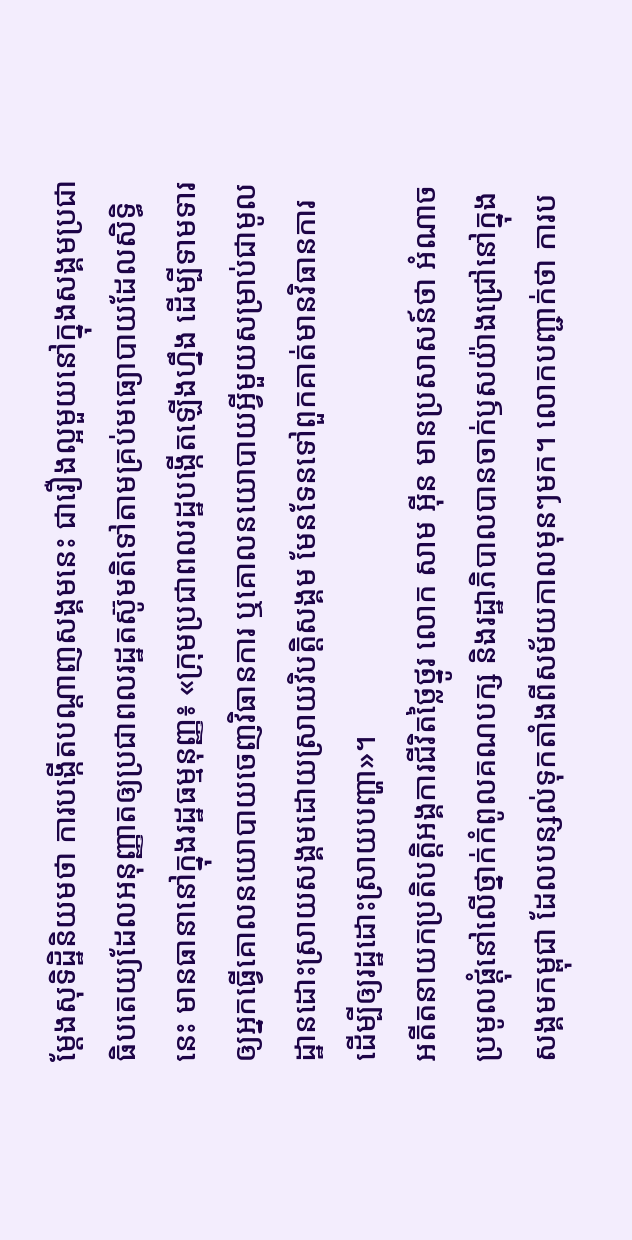ម្ដែងសុទិដ្ឋិនិយមថា ការបង្កើតបណ្ដាញសង្គមនេះ ជារឿងល្អមួយនៅក្នុងសង្គមប្រជាធិបតេយ្យដែលអនុញ្ញាតឲ្យប្រជាពលរដ្ឋតស៊ូមតិទៅតាមគ្រប់មធ្យោបាយដែលសិទ្ធិនេះ មានធានានៅក្នុងរដ្ឋធម្មនុញ្ញ៖ «ក្រុមប្រជាពលរដ្ឋបង្កើតឡើងហ្នឹង ដើម្បីទាមទារឲ្យអ្នកធ្វើគោលនយោបាយចេញវិធានការ ឬគោលនយោបាយអ្វីមួយសម្រាប់ជាមូលដ្ឋានដោះស្រាយសង្គមដោយស្រាយវិបត្តិសង្គម មែនទែនទៅពួកគាត់មានវិធានការដើម្បីឲ្យរដ្ឋដោះស្រាយបញ្ហា»។
អតីតនាយកប្រតិបត្តិអង្គការជីវិតថ្លៃថ្នូរ លោក សាម អ៊ីន មានប្រសាសន៍ថា អំណាចប្រមូលផ្ដុំនៅលើថ្នាក់កំពូលគណបក្ស និងរដ្ឋាភិបាលបានចាក់ឫសយ៉ាងជ្រៅនៅក្នុងសង្គមកម្ពុជា ដែលបន្សល់ទុកតាំងពីសម័យកាលមុនៗមក។ លោកបញ្ជាក់ថា ការប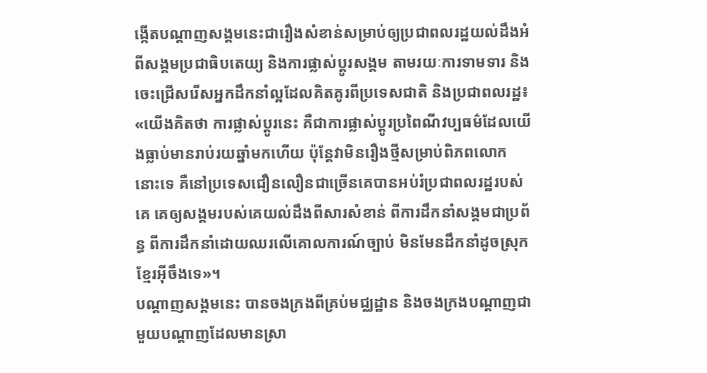ង្កើតបណ្ដាញសង្គមនេះជារឿងសំខាន់សម្រាប់ឲ្យប្រជាពលរដ្ឋយល់ដឹងអំពីសង្គមប្រជាធិបតេយ្យ និងការផ្លាស់ប្ដូរសង្គម តាមរយៈការទាមទារ និងចេះជ្រើសរើសអ្នកដឹកនាំល្អដែលគិតគូរពីប្រទេសជាតិ និងប្រជាពលរដ្ឋ៖ «យើងគិតថា ការផ្លាស់ប្ដូរនេះ គឺជាការផ្លាស់ប្ដូរប្រពៃណីវប្បធម៌ដែលយើងធ្លាប់មានរាប់រយឆ្នាំមកហើយ ប៉ុន្តែវាមិនរឿងថ្មីសម្រាប់ពិភពលោកនោះទេ គឺនៅប្រទេសជឿនលឿនជាច្រើនគេបានអប់រំប្រជាពលរដ្ឋរបស់គេ គេឲ្យសង្គមរបស់គេយល់ដឹងពីសារសំខាន់ ពីការដឹកនាំសង្គមជាប្រព័ន្ធ ពីការដឹកនាំដោយឈរលើគោលការណ៍ច្បាប់ មិនមែនដឹកនាំដូចស្រុកខ្មែរអ៊ីចឹងទេ»។
បណ្ដាញសង្គមនេះ បានចងក្រងពីគ្រប់មជ្ឈដ្ឋាន និងចងក្រងបណ្ដាញជាមួយបណ្ដាញដែលមានស្រា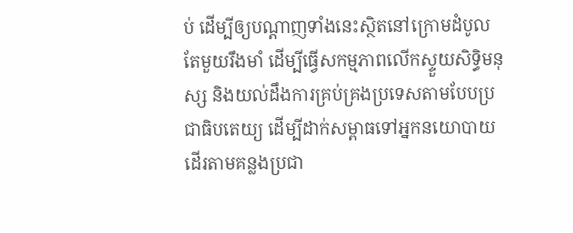ប់ ដើម្បីឲ្យបណ្ដាញទាំងនេះស្ថិតនៅក្រោមដំបូលតែមួយរឹងមាំ ដើម្បីធ្វើសកម្មភាពលើកស្ទួយសិទ្ធិមនុស្ស និងយល់ដឹងការគ្រប់គ្រងប្រទេសតាមបែបប្រជាធិបតេយ្យ ដើម្បីដាក់សម្ពាធទៅអ្នកនយោបាយដើរតាមគន្លងប្រជា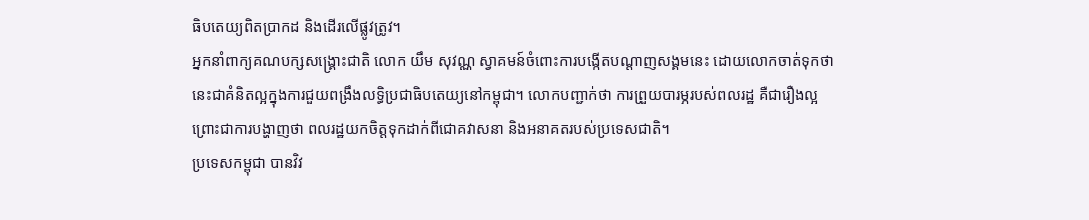ធិបតេយ្យពិតប្រាកដ និងដើរលើផ្លូវត្រូវ។
អ្នកនាំពាក្យគណបក្សសង្រ្គោះជាតិ លោក យឹម សុវណ្ណ ស្វាគមន៍ចំពោះការបង្កើតបណ្តាញសង្គមនេះ ដោយលោកចាត់ទុកថា នេះជាគំនិតល្អក្នុងការជួយពង្រឹងលទ្ធិប្រជាធិបតេយ្យនៅកម្ពុជា។ លោកបញ្ជាក់ថា ការព្រួយបារម្ភរបស់ពលរដ្ឋ គឺជារឿងល្អ ព្រោះជាការបង្ហាញថា ពលរដ្ឋយកចិត្តទុកដាក់ពីជោគវាសនា និងអនាគតរបស់ប្រទេសជាតិ។
ប្រទេសកម្ពុជា បានវិវ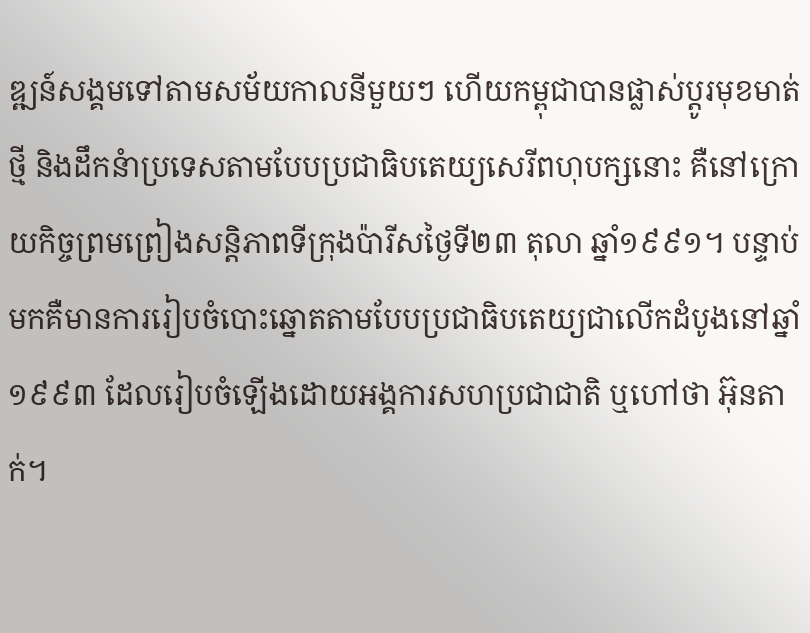ឌ្ឍន៍សង្គមទៅតាមសម័យកាលនីមួយៗ ហើយកម្ពុជាបានផ្លាស់ប្ដូរមុខមាត់ថ្មី និងដឹកនំាប្រទេសតាមបែបប្រជាធិបតេយ្យសេរីពហុបក្សនោះ គឺនៅក្រោយកិច្ចព្រមព្រៀងសន្តិភាពទីក្រុងប៉ារីសថ្ងៃទី២៣ តុលា ឆ្នាំ១៩៩១។ បន្ទាប់មកគឺមានការរៀបចំបោះឆ្នោតតាមបែបប្រជាធិបតេយ្យជាលើកដំបូងនៅឆ្នាំ១៩៩៣ ដែលរៀបចំឡើងដោយអង្គការសហប្រជាជាតិ ឬហៅថា អ៊ុនតាក់។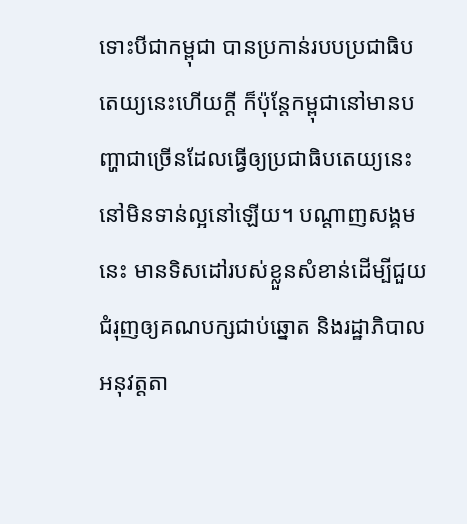ទោះបីជាកម្ពុជា បានប្រកាន់របបប្រជាធិបតេយ្យនេះហើយក្ដី ក៏ប៉ុន្តែកម្ពុជានៅមានបញ្ហាជាច្រើនដែលធ្វើឲ្យប្រជាធិបតេយ្យនេះនៅមិនទាន់ល្អនៅឡើយ។ បណ្ដាញសង្គមនេះ មានទិសដៅរបស់ខ្លួនសំខាន់ដើម្បីជួយជំរុញឲ្យគណបក្សជាប់ឆ្នោត និងរដ្ឋាភិបាលអនុវត្តតា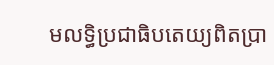មលទ្ធិប្រជាធិបតេយ្យពិតប្រា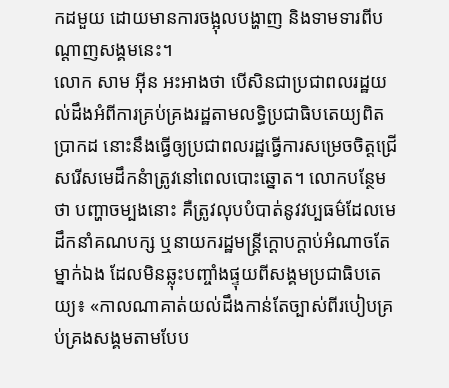កដមួយ ដោយមានការចង្អុលបង្ហាញ និងទាមទារពីបណ្ដាញសង្គមនេះ។
លោក សាម អ៊ីន អះអាងថា បើសិនជាប្រជាពលរដ្ឋយល់ដឹងអំពីការគ្រប់គ្រងរដ្ឋតាមលទ្ធិប្រជាធិបតេយ្យពិតប្រាកដ នោះនឹងធ្វើឲ្យប្រជាពលរដ្ឋធ្វើការសម្រេចចិត្តជ្រើសរើសមេដឹកនំាត្រូវនៅពេលបោះឆ្នោត។ លោកបន្ថែមថា បញ្ហាចម្បងនោះ គឺត្រូវលុបបំបាត់នូវវប្បធម៌ដែលមេដឹកនាំគណបក្ស ឬនាយករដ្ឋមន្រ្តីក្ដោបក្ដាប់អំណាចតែម្នាក់ឯង ដែលមិនឆ្លុះបញ្ចាំងផ្ទុយពីសង្គមប្រជាធិបតេយ្យ៖ «កាលណាគាត់យល់ដឹងកាន់តែច្បាស់ពីរបៀបគ្រប់គ្រងសង្គមតាមបែប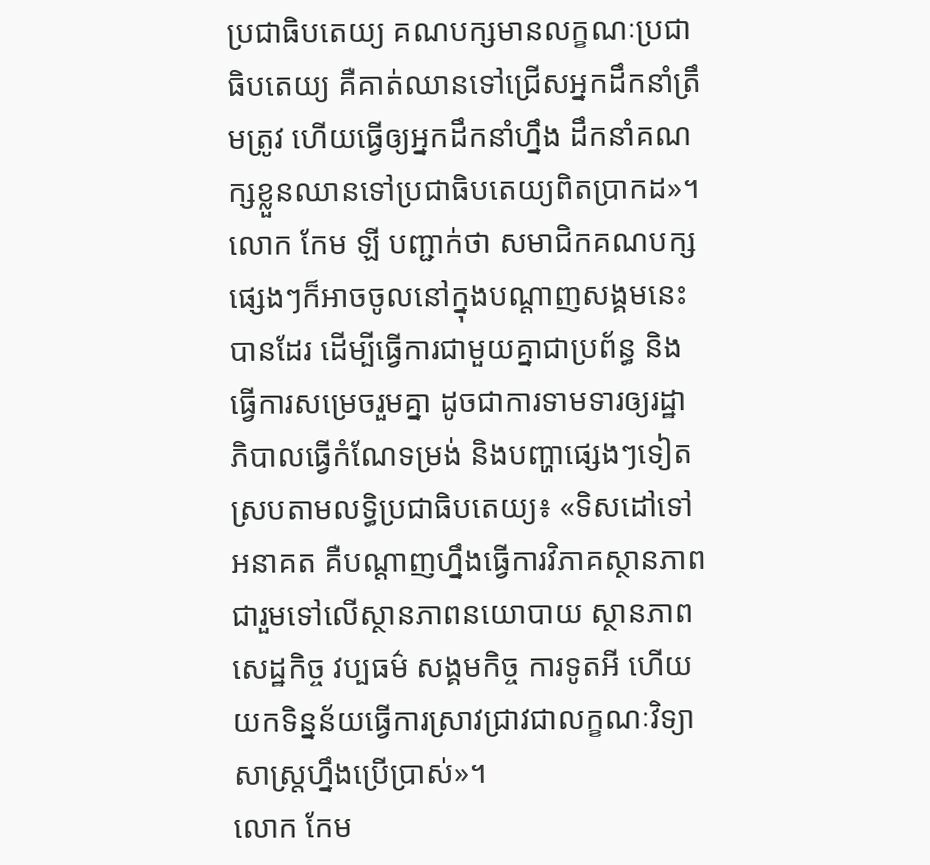ប្រជាធិបតេយ្យ គណបក្សមានលក្ខណៈប្រជាធិបតេយ្យ គឺគាត់ឈានទៅជ្រើសអ្នកដឹកនាំត្រឹមត្រូវ ហើយធ្វើឲ្យអ្នកដឹកនាំហ្នឹង ដឹកនាំគណក្សខ្លួនឈានទៅប្រជាធិបតេយ្យពិតប្រាកដ»។
លោក កែម ឡី បញ្ជាក់ថា សមាជិកគណបក្សផ្សេងៗក៏អាចចូលនៅក្នុងបណ្ដាញសង្គមនេះបានដែរ ដើម្បីធ្វើការជាមួយគ្នាជាប្រព័ន្ធ និងធ្វើការសម្រេចរួមគ្នា ដូចជាការទាមទារឲ្យរដ្ឋាភិបាលធ្វើកំណែទម្រង់ និងបញ្ហាផ្សេងៗទៀតស្របតាមលទ្ធិប្រជាធិបតេយ្យ៖ «ទិសដៅទៅអនាគត គឺបណ្ដាញហ្នឹងធ្វើការវិភាគស្ថានភាពជារួមទៅលើស្ថានភាពនយោបាយ ស្ថានភាពសេដ្ឋកិច្ច វប្បធម៌ សង្គមកិច្ច ការទូតអី ហើយយកទិន្នន័យធ្វើការស្រាវជ្រាវជាលក្ខណៈវិទ្យាសាស្រ្តហ្នឹងប្រើប្រាស់»។
លោក កែម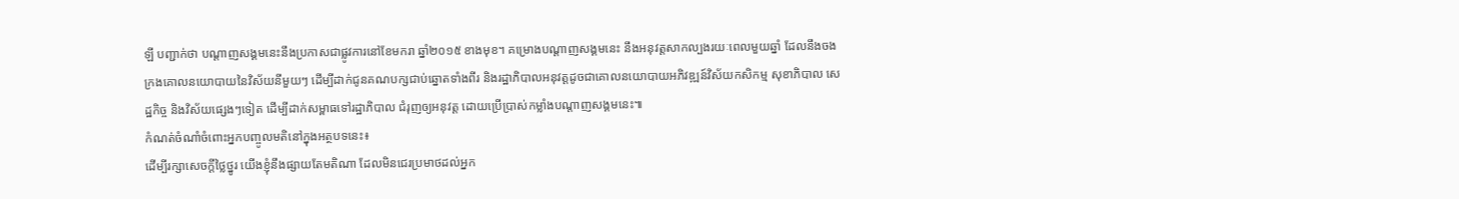ឡី បញ្ជាក់ថា បណ្ដាញសង្គមនេះនឹងប្រកាសជាផ្លូវការនៅខែមករា ឆ្នាំ២០១៥ ខាងមុខ។ គម្រោងបណ្ដាញសង្គមនេះ នឹងអនុវត្តសាកល្បងរយៈពេលមួយឆ្នាំ ដែលនឹងចងក្រងគោលនយោបាយនៃវិស័យនីមួយៗ ដើម្បីដាក់ជូនគណបក្សជាប់ឆ្នោតទាំងពីរ និងរដ្ឋាភិបាលអនុវត្តដូចជាគោលនយោបាយអភិវឌ្ឍន៍វិស័យកសិកម្ម សុខាភិបាល សេដ្ឋកិច្ច និងវិស័យផ្សេងៗទៀត ដើម្បីដាក់សម្ពាធទៅរដ្ឋាភិបាល ជំរុញឲ្យអនុវត្ត ដោយប្រើប្រាស់កម្លាំងបណ្ដាញសង្គមនេះ៕
កំណត់ចំណាំចំពោះអ្នកបញ្ចូលមតិនៅក្នុងអត្ថបទនេះ៖
ដើម្បីរក្សាសេចក្ដីថ្លៃថ្នូរ យើងខ្ញុំនឹងផ្សាយតែមតិណា ដែលមិនជេរប្រមាថដល់អ្នក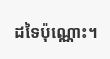ដទៃប៉ុណ្ណោះ។